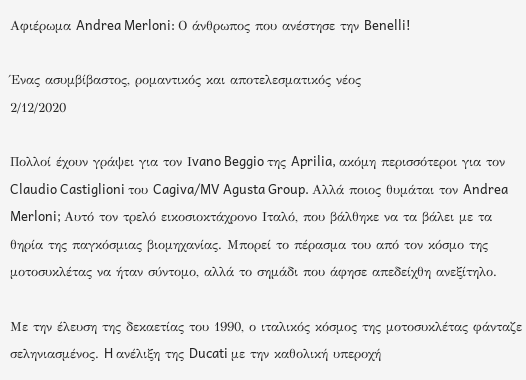Αφιέρωμα Andrea Merloni: Ο άνθρωπος που ανέστησε την Benelli!

Ένας ασυμβίβαστος, ρομαντικός και αποτελεσματικός νέος
2/12/2020

Πολλοί έχουν γράψει για τον Ιvano Beggio της Aprilia, ακόμη περισσότεροι για τον Claudio Castiglioni του Cagiva/MV Agusta Group. Aλλά ποιος θυμάται τον Andrea Merloni; Αυτό τον τρελό εικοσιοκτάχρονο Ιταλό, που βάλθηκε να τα βάλει με τα θηρία της παγκόσμιας βιομηχανίας. Μπορεί το πέρασμα του από τον κόσμο της μοτοσυκλέτας να ήταν σύντομο, αλλά το σημάδι που άφησε απεδείχθη ανεξίτηλο.

Με την έλευση της δεκαετίας του 1990, ο ιταλικός κόσμος της μοτοσυκλέτας φάνταζε σεληνιασμένος. H ανέλιξη της Ducati με την καθολική υπεροχή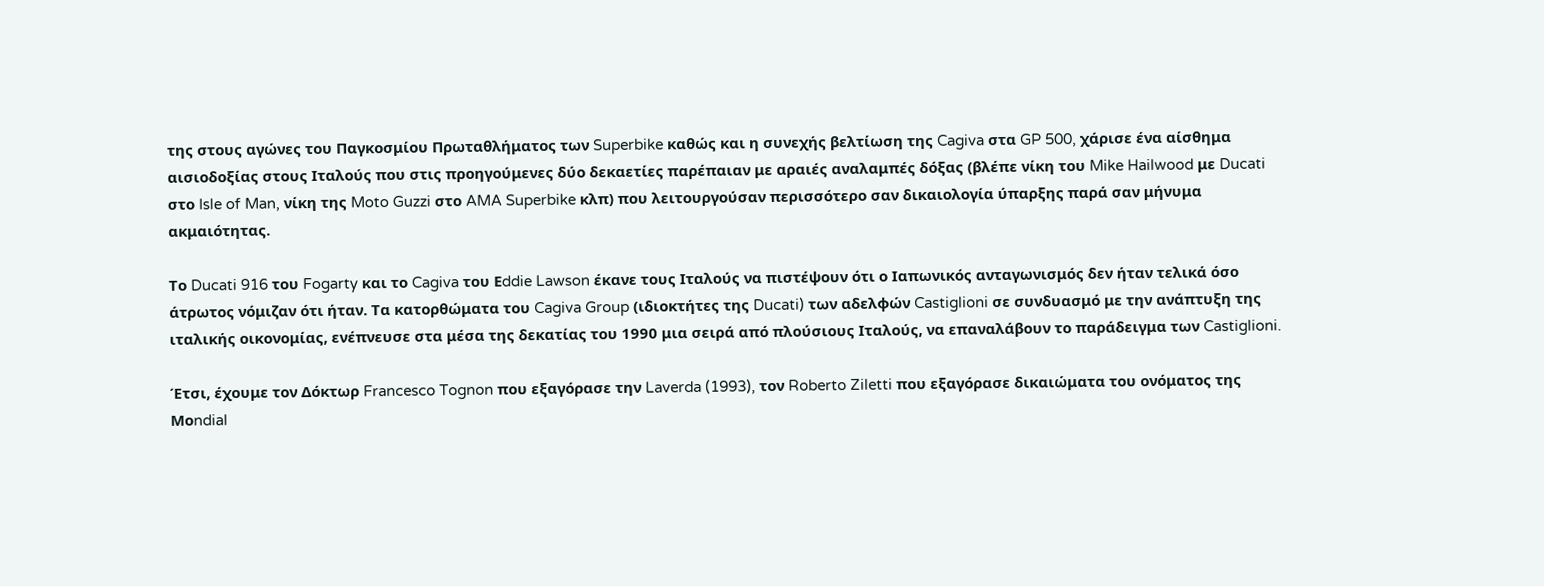της στους αγώνες του Παγκοσμίου Πρωταθλήματος των Superbike καθώς και η συνεχής βελτίωση της Cagiva στα GP 500, χάρισε ένα αίσθημα αισιοδοξίας στους Ιταλούς που στις προηγούμενες δύο δεκαετίες παρέπαιαν με αραιές αναλαμπές δόξας (βλέπε νίκη του Mike Hailwood με Ducati στο Isle of Man, νίκη της Moto Guzzi στο AMA Superbike κλπ) που λειτουργούσαν περισσότερο σαν δικαιολογία ύπαρξης παρά σαν μήνυμα ακμαιότητας.

Το Ducati 916 του Fogarty και το Cagiva του Εddie Lawson έκανε τους Ιταλούς να πιστέψουν ότι ο Ιαπωνικός ανταγωνισμός δεν ήταν τελικά όσο άτρωτος νόμιζαν ότι ήταν. Τα κατορθώματα του Cagiva Group (ιδιοκτήτες της Ducati) των αδελφών Castiglioni σε συνδυασμό με την ανάπτυξη της ιταλικής οικονομίας, ενέπνευσε στα μέσα της δεκατίας του 1990 μια σειρά από πλούσιους Ιταλούς, να επαναλάβουν το παράδειγμα των Castiglioni.

Έτσι, έχουμε τον Δόκτωρ Francesco Tognon που εξαγόρασε την Laverda (1993), τον Roberto Ziletti που εξαγόρασε δικαιώματα του ονόματος της Μοndial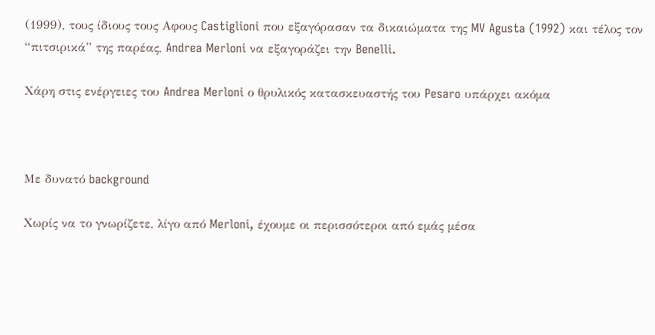(1999), τους ίδιους τους Αφους Castiglioni που εξαγόρασαν τα δικαιώματα της MV Agusta (1992) και τέλος τον “πιτσιρικά” της παρέας, Andrea Merloni να εξαγοράζει την Benelli.

Χάρη στις ενέργειες του Andrea Merloni ο θρυλικός κατασκευαστής του Pesaro υπάρχει ακόμα



Με δυνατό background

Χωρίς να το γνωρίζετε, λίγο από Merloni, έχουμε οι περισσότεροι από εμάς μέσα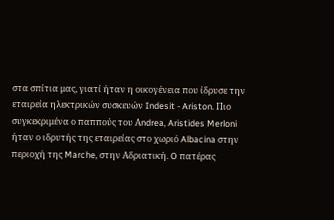στα σπίτια μας, γιατί ήταν η οικογένεια που ίδρυσε την εταιρεία ηλεκτρικών συσκευών Indesit - Ariston. Πιο συγκεκριμένα ο παππούς του Αndrea, Aristides Merloni ήταν ο ιδρυτής της εταιρείας στo χωριό Albacina στην περιοχή της Marche, στην Αδριατική. O πατέρας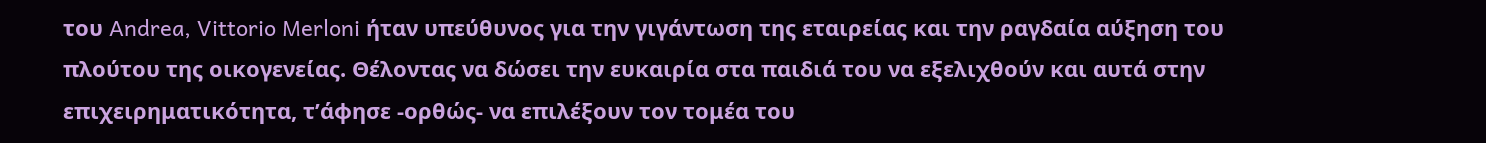του Andrea, Vittorio Merloni ήταν υπεύθυνος για την γιγάντωση της εταιρείας και την ραγδαία αύξηση του πλούτου της οικογενείας. Θέλοντας να δώσει την ευκαιρία στα παιδιά του να εξελιχθούν και αυτά στην επιχειρηματικότητα, τ’άφησε -ορθώς- να επιλέξουν τον τομέα του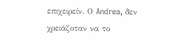επιχειρείν. Ο Andrea, δεν χρειάζοταν να το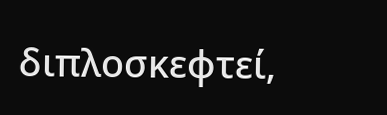διπλοσκεφτεί,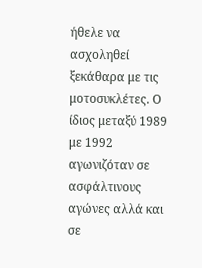ήθελε να ασχοληθεί ξεκάθαρα με τις μοτοσυκλέτες. Ο ίδιος μεταξύ 1989 με 1992 αγωνιζόταν σε ασφάλτινους αγώνες αλλά και σε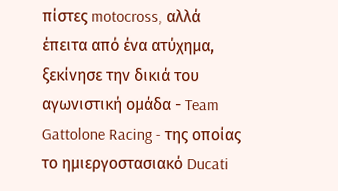πίστες motocross, αλλά έπειτα από ένα ατύχημα, ξεκίνησε την δικιά του αγωνιστική ομάδα - Team Gattolone Racing - της οποίας το ημιεργοστασιακό Ducati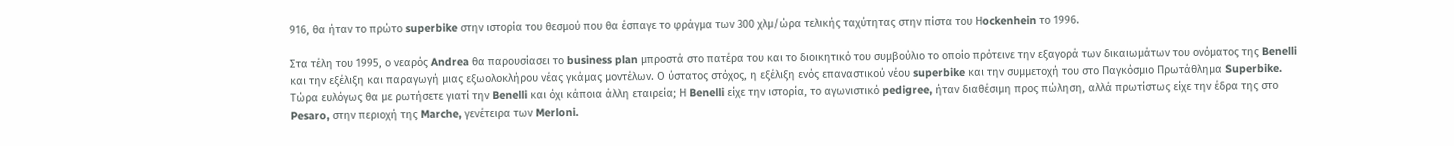916, θα ήταν το πρώτο superbike στην ιστορία του θεσμού που θα έσπαγε το φράγμα των 300 χλμ/ώρα τελικής ταχύτητας στην πίστα του Ηockenhein το 1996.

Στα τέλη του 1995, ο νεαρός Andrea θα παρουσίασει το business plan μπροστά στο πατέρα του και το διοικητικό του συμβούλιο το οποίο πρότεινε την εξαγορά των δικαιωμάτων του ονόματος της Benelli και την εξέλιξη και παραγωγή μιας εξωολοκλήρου νέας γκάμας μοντέλων. Ο ύστατος στόχος, η εξέλιξη ενός επαναστικού νέου superbike και την συμμετοχή του στο Παγκόσμιο Πρωτάθλημα Superbike. Τώρα ευλόγως θα με ρωτήσετε γιατί την Benelli και όχι κάποια άλλη εταιρεία; Η Benelli είχε την ιστορία, το αγωνιστικό pedigree, ήταν διαθέσιμη προς πώληση, αλλά πρωτίστως είχε την έδρα της στο Pesaro, στην περιοχή της Marche, γενέτειρα των Merloni.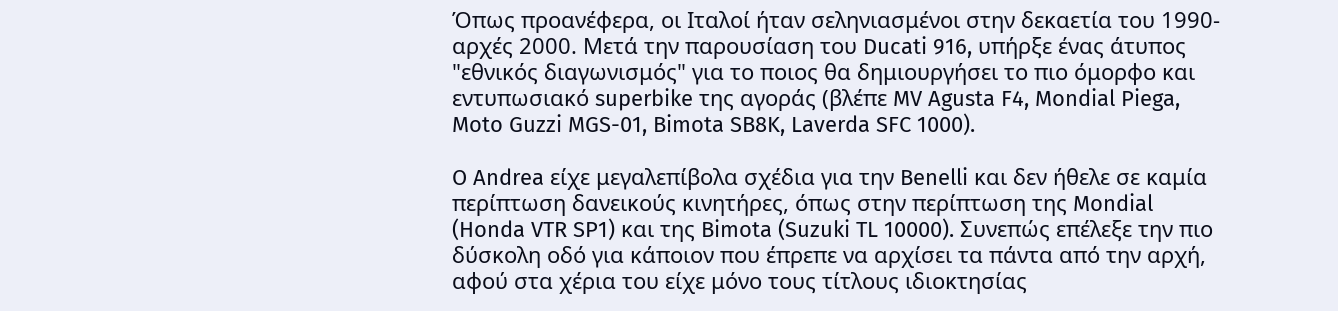Όπως προανέφερα, οι Ιταλοί ήταν σεληνιασμένοι στην δεκαετία του 1990-αρχές 2000. Μετά την παρουσίαση του Ducati 916, υπήρξε ένας άτυπος "εθνικός διαγωνισμός" για το ποιος θα δημιουργήσει το πιο όμορφο και εντυπωσιακό superbike της αγοράς (βλέπε MV Agusta F4, Mondial Piega, Moto Guzzi MGS-01, Bimota SB8K, Laverda SFC 1000).

O Andrea είχε μεγαλεπίβολα σχέδια για την Benelli και δεν ήθελε σε καμία περίπτωση δανεικoύς κινητήρες, όπως στην περίπτωση της Mondial (Honda VTR SP1) και της Bimota (Suzuki TL 10000). Συνεπώς επέλεξε την πιο δύσκολη οδό για κάποιον που έπρεπε να αρχίσει τα πάντα από την αρχή, αφού στα χέρια του είχε μόνο τους τίτλους ιδιοκτησίας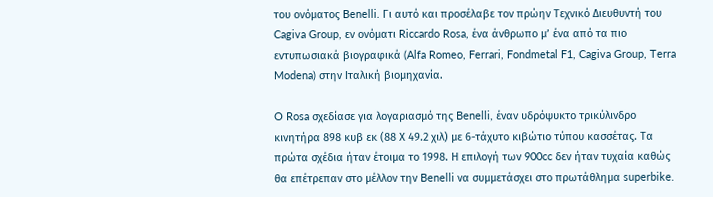του ονόματος Benelli. Γι αυτό και προσέλαβε τον πρώην Τεχνικό Διευθυντή του Cagiva Group, εν ονόματι Riccardo Rosa, ένα άνθρωπο μ’ ένα από τα πιο εντυπωσιακά βιογραφικά (Alfa Romeo, Ferrari, Fondmetal F1, Cagiva Group, Terra Modena) στην Ιταλική βιομηχανία.

O Rosa σχεδίασε για λογαριασμό της Benelli, έναν υδρόψυκτο τρικύλινδρο κινητήρα 898 κυβ εκ (88 Χ 49.2 χιλ) με 6-τάχυτο κιβώτιο τύπου κασσέτας. Τα πρώτα σχέδια ήταν έτοιμα το 1998. Η επιλογή των 900cc δεν ήταν τυχαία καθώς θα επέτρεπαν στο μέλλον την Benelli να συμμετάσχει στο πρωτάθλημα superbike.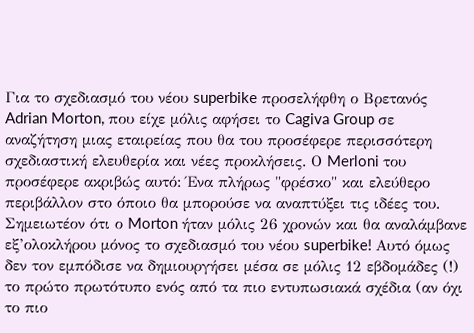Για το σχεδιασμό του νέου superbike προσελήφθη ο Βρετανός Adrian Morton, που είχε μόλις αφήσει το Cagiva Group σε αναζήτηση μιας εταιρείας που θα του προσέφερε περισσότερη σχεδιαστική ελευθερία και νέες προκλήσεις. Ο Merloni του προσέφερε ακριβώς αυτό: Ένα πλήρως "φρέσκο" και ελεύθερο περιβάλλον στο όποιο θα μπορούσε να αναπτύξει τις ιδέες του. Σημειωτέον ότι ο Morton ήταν μόλις 26 χρονών και θα αναλάμβανε εξ’ολοκλήρου μόνος το σχεδιασμό του νέου superbike! Αυτό όμως δεν τον εμπόδισε να δημιουργήσει μέσα σε μόλις 12 εβδομάδες (!) το πρώτο πρωτότυπο ενός από τα πιο εντυπωσιακά σχέδια (αν όχι το πιο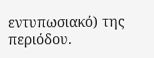εντυπωσιακό) της περιόδου.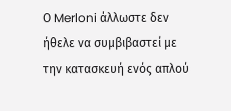Ο Merloni άλλωστε δεν ήθελε να συμβιβαστεί με την κατασκευή ενός απλού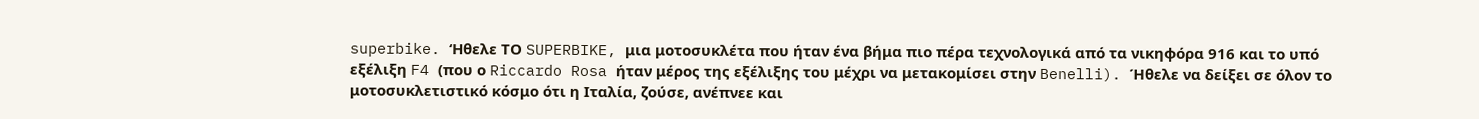superbike. ‘Ηθελε ΤΟ SUPERBIKE, μια μοτοσυκλέτα που ήταν ένα βήμα πιο πέρα τεχνολογικά από τα νικηφόρα 916 και το υπό εξέλιξη F4 (που ο Riccardo Rosa ήταν μέρος της εξέλιξης του μέχρι να μετακομίσει στην Benelli). Ήθελε να δείξει σε όλον το μοτοσυκλετιστικό κόσμο ότι η Ιταλία, ζούσε, ανέπνεε και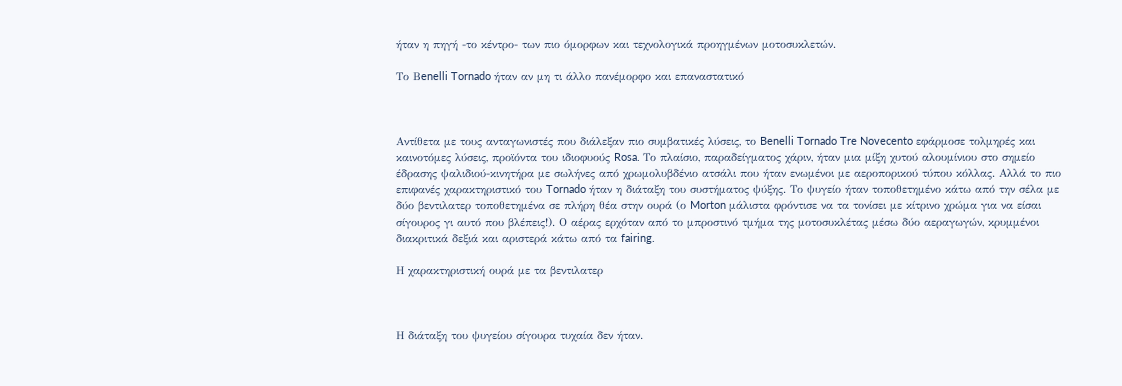ήταν η πηγή -το κέντρο- των πιο όμορφων και τεχνολογικά προηγμένων μοτοσυκλετών.

Το Βenelli Tornado ήταν αν μη τι άλλο πανέμορφο και επαναστατικό



Αντίθετα με τους ανταγωνιστές που διάλεξαν πιο συμβατικές λύσεις, το Benelli Tornado Tre Novecento εφάρμοσε τολμηρές και καινοτόμες λύσεις, προϊόντα του ιδιοφυούς Rosa. Το πλαίσιο, παραδείγματος χάριν, ήταν μια μίξη χυτού αλουμίνιου στο σημείο έδρασης ψαλιδιού-κινητήρα με σωλήνες από χρωμολυβδένιο ατσάλι που ήταν ενωμένοι με αεροπορικού τύπου κόλλας. Αλλά το πιο επιφανές χαρακτηριστικό του Tornado ήταν η διάταξη του συστήματος ψύξης. Το ψυγείο ήταν τοποθετημένο κάτω από την σέλα με δύο βεντιλατερ τοποθετημένα σε πλήρη θέα στην ουρά (ο Morton μάλιστα φρόντισε να τα τονίσει με κίτρινο χρώμα για να είσαι σίγουρος γι αυτό που βλέπεις!). Ο αέρας ερχόταν από το μπροστινό τμήμα της μοτοσυκλέτας μέσω δύο αεραγωγών, κρυμμένοι διακριτικά δεξιά και αριστερά κάτω από τα fairing.

Η χαρακτηριστική ουρά με τα βεντιλατερ



Η διάταξη του ψυγείου σίγουρα τυχαία δεν ήταν.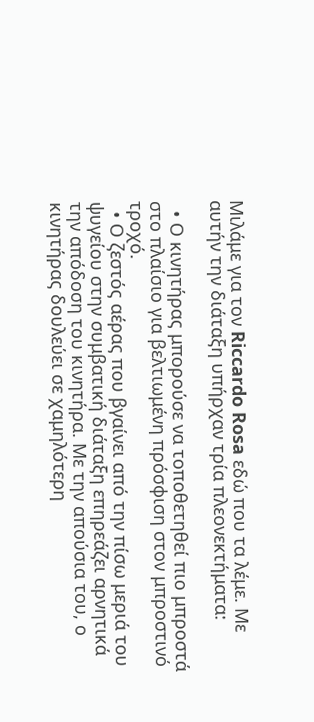Μιλάμε για τον Riccardo Rosa εδώ που τα λέμε. Με αυτήν την διάταξη υπήρχαν τρία πλεονεκτήματα:

  • Ο κινητήρας μπορούσε να τοποθετηθεί πιο μπροστά στο πλαίσιο για βελτιωμένη πρόσφιση στον μπροστινό τροχό.
  • Ο ζεστός αέρας που βγαίνει από την πίσω μεριά του ψυγείου στην συμβατική διάταξη επηρεάζει αρνητικά την απόδοση του κινητήρα. Με την απούσια του, ο κινητήρας δουλεύει σε χαμηλότερη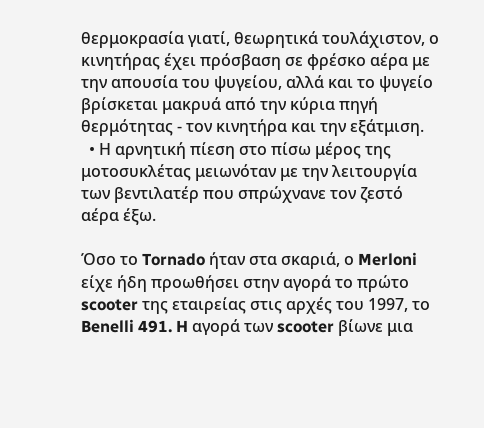θερμοκρασία γιατί, θεωρητικά τουλάχιστον, ο κινητήρας έχει πρόσβαση σε φρέσκο αέρα με την απουσία του ψυγείου, αλλά και το ψυγείο βρίσκεται μακρυά από την κύρια πηγή θερμότητας - τον κινητήρα και την εξάτμιση.
  • Η αρνητική πίεση στο πίσω μέρος της μοτοσυκλέτας μειωνόταν με την λειτουργία των βεντιλατέρ που σπρώχνανε τον ζεστό αέρα έξω.

Όσο το Tornado ήταν στα σκαριά, ο Merloni είχε ήδη προωθήσει στην αγορά το πρώτο scooter της εταιρείας στις αρχές του 1997, το Benelli 491. H αγορά των scooter βίωνε μια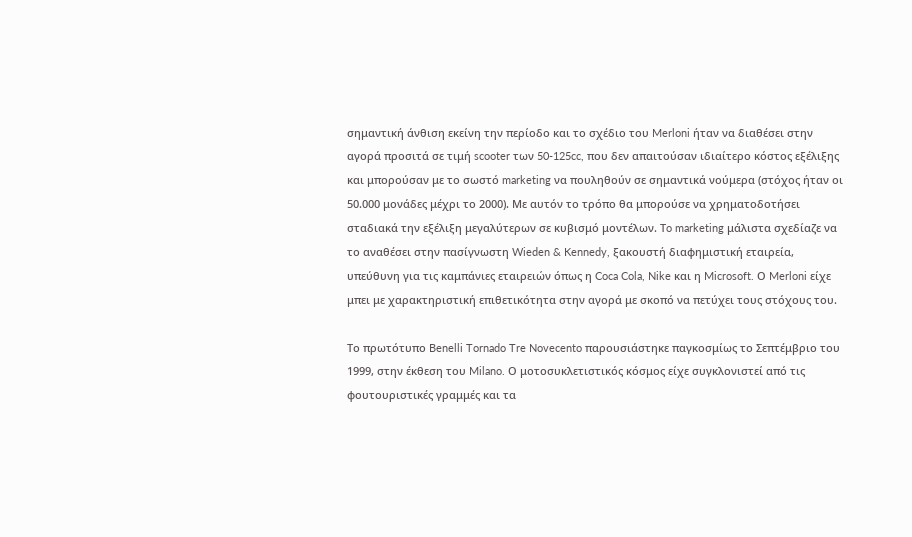σημαντική άνθιση εκείνη την περίοδο και το σχέδιο του Merloni ήταν να διαθέσει στην αγορά προσιτά σε τιμή scooter των 50-125cc, που δεν απαιτούσαν ιδιαίτερο κόστος εξέλιξης και μπορούσαν με το σωστό marketing να πουληθούν σε σημαντικά νούμερα (στόχος ήταν οι 50.000 μονάδες μέχρι το 2000). Με αυτόν το τρόπο θα μπορούσε να χρηματοδοτήσει σταδιακά την εξέλιξη μεγαλύτερων σε κυβισμό μοντέλων. Τo marketing μάλιστα σχεδίαζε να το αναθέσει στην πασίγνωστη Wieden & Kennedy, ξακουστή διαφημιστική εταιρεία, υπεύθυνη για τις καμπάνιες εταιρειών όπως η Coca Cola, Nike και η Microsoft. Ο Merloni είχε μπει με χαρακτηριστική επιθετικότητα στην αγορά με σκοπό να πετύχει τους στόχους του.

Το πρωτότυπο Benelli Tornado Tre Novecento παρουσιάστηκε παγκοσμίως το Σεπτέμβριο του 1999, στην έκθεση του Milano. Ο μοτοσυκλετιστικός κόσμος είχε συγκλονιστεί από τις φουτουριστικές γραμμές και τα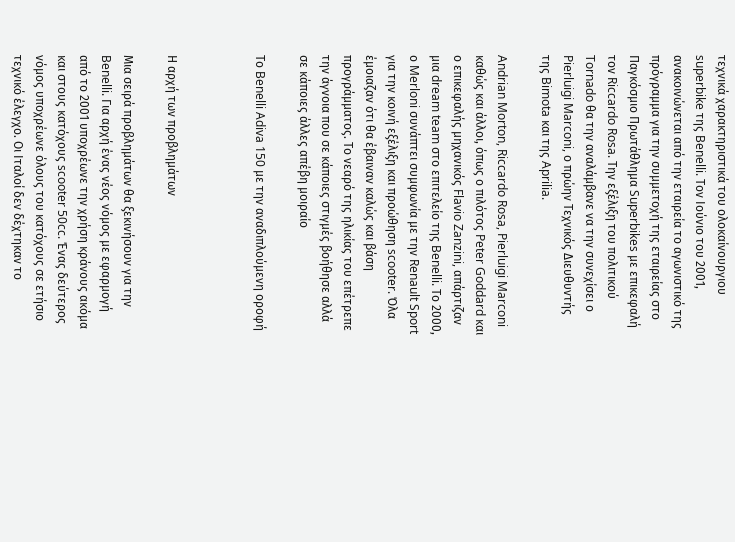τεχνικά χαρακτηριστικά του ολοκαίνουργιου superbike της Benelli. Tον Ιούνιο του 2001, ανακοινώνεται από την εταιρεία το αγωνιστικό της πρόγραμμα για την συμμετοχή της εταιρείας στο Παγκόσμιο Πρωτάθλημα Superbikes με επικεφαλή τον Riccardo Rosa. Την εξέλιξη του πολιτικού Tornado θα την αναλάμβανε να την συνεχίσει ο Pierluigi Marconi, ο πρώην Τεχνικός Διευθυντής της Bimota και της Aprilia.

Andrian Morton, Riccardo Rosa, Pierluigi Marconi καθώς και άλλοι, όπως ο πιλότος Peter Goddard και ο επικεφαλής μηχανικός Flavio Zanzini, απάρτιζαν μια dream team στο επιτελείο της Benelli. Το 2000, ο Merloni συνάπτει συμφωνία με την Renault Sport για την κοινή εξέλιξη και προώθηση scooter. Όλα έμοιαζαν ότι θα έβαιναν καλώς και βάση προγράμματος. Το νεαρό της ηλικίας του επέτρεπε την άγνοια που σε κάποιες στιγμές βοήθησε αλλά σε κάποιες άλλες απέβη μοιραίο

Το Benelli Adiva 150 με την αναδιπλούμενη οροφή



Η αρχή των προβλημάτων

Μια σειρά προβλημάτων θα ξεκινήσουν για την Benelli. Για αρχή ένας νέος νόμος με εφαρμογή από το 2001 υποχρέωνε την χρήση κράνους ακόμα και στους κατόχους scooter 50cc. Ένας δεύτερος νόμος υποχρέωνε όλους του κατόχους σε ετήσιο τεχνικό έλεγχο. Οι Ιταλοί δεν δέχτηκαν το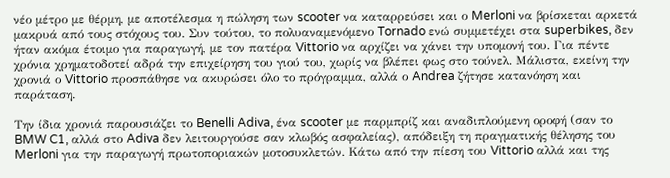νέο μέτρο με θέρμη, με αποτέλεσμα η πώληση των scooter να καταρρεύσει και ο Merloni να βρίσκεται αρκετά μακρυά από τους στόχους του. Συν τούτου, το πολυαναμενόμενο Tornado ενώ συμμετέχει στα superbikes, δεν ήταν ακόμα έτοιμο για παραγωγή, με τον πατέρα Vittorio να αρχίζει να χάνει την υπομονή του. Για πέντε χρόνια χρηματοδοτεί αδρά την επιχείρηση του γιού του, χωρίς να βλέπει φως στο τούνελ. Μάλιστα, εκείνη την χρονιά ο Vittorio προσπάθησε να ακυρώσει όλο το πρόγραμμα, αλλά ο Andrea ζήτησε κατανόηση και παράταση.

Την ίδια χρονιά παρουσιάζει το Benelli Adiva, ένα scooter με παρμπρίζ και αναδιπλούμενη οροφή (σαν το BMW C1, αλλά στο Adiva δεν λειτουργούσε σαν κλωβός ασφαλείας), απόδειξη τη πραγματικής θέλησης του Merloni για την παραγωγή πρωτοποριακών μοτοσυκλετών. Κάτω από την πίεση του Vittorio αλλά και της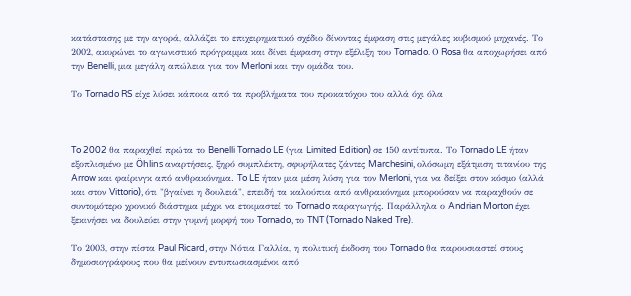κατάστασης με την αγορά, αλλάζει το επιχειρηματικό σχέδιο δίνοντας έμφαση στις μεγάλες κυβισμού μηχανές. Το 2002, ακυρώνει το αγωνιστικό πρόγραμμα και δίνει έμφαση στην εξέλιξη του Tornado. Ο Rosa θα αποχωρήσει από την Benelli, μια μεγάλη απώλεια για τον Merloni και την ομάδα του.

Το Tornado RS είχε λύσει κάποια από τα προβλήματα του προκατόχου του αλλά όχι όλα



To 2002 θα παραχθεί πρώτα το Benelli Tornado LE (για Limited Edition) σε 150 αντίτυπα. Το Tornado LE ήταν εξοπλισμένο με Öhlins αναρτήσεις, ξηρό συμπλέκτη, σφυρήλατες ζάντες Marchesini, ολόσωμη εξάτμιση τιτανίου της Arrow και φαίρινγκ από ανθρακόνημα. To LE ήταν μια μέση λύση για τον Merloni, για να δείξει στον κόσμο (αλλά και στον Vittorio), ότι "βγαίνει η δουλειά", επειδή τα καλούπια από ανθρακόνημα μπορούσαν να παραχθούν σε συντομότερο χρονικό διάστημα μέχρι να ετοιμαστεί το Tornado παραγωγής. Παράλληλα ο Andrian Morton έχει ξεκινήσει να δουλεύει στην γυμνή μορφή του Tornado, το TNT (Tornado Naked Tre).

Το 2003, στην πίστα Paul Ricard, στην Νότια Γαλλία, η πολιτική έκδοση του Tornado θα παρουσιαστεί στους δημοσιογράφους που θα μείνουν εντυπωσιασμένοι από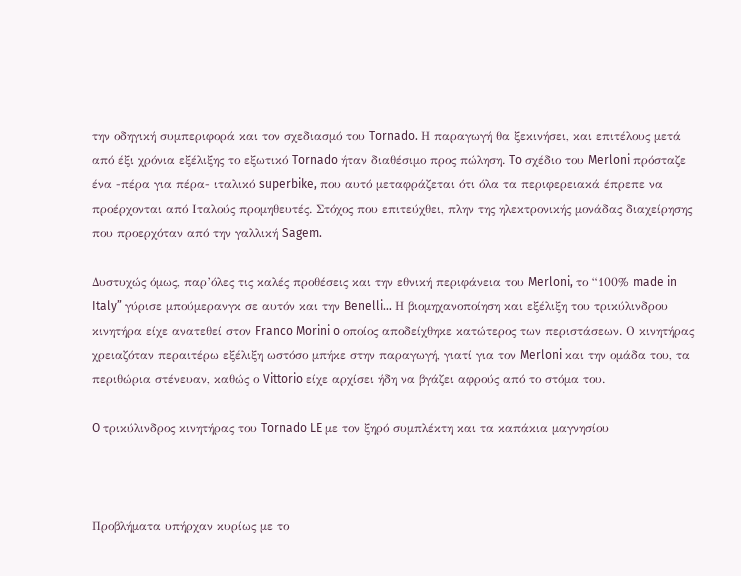την οδηγική συμπεριφορά και τον σχεδιασμό του Tornado. Η παραγωγή θα ξεκινήσει, και επιτέλους μετά από έξι χρόνια εξέλιξης το εξωτικό Tornado ήταν διαθέσιμο προς πώληση. To σχέδιο του Merloni πρόσταζε ένα -πέρα για πέρα- ιταλικό superbike, που αυτό μεταφράζεται ότι όλα τα περιφερειακά έπρεπε να προέρχονται από Ιταλούς προμηθευτές. Στόχος που επιτεύχθει, πλην της ηλεκτρονικής μονάδας διαχείρησης που προερχόταν από την γαλλική Sagem.

Δυστυχώς όμως, παρ’όλες τις καλές προθέσεις και την εθνική περιφάνεια του Merloni, το “100% made in Italy” γύρισε μπούμερανγκ σε αυτόν και την Benelli… Η βιομηχανοποίηση και εξέλιξη του τρικύλινδρου κινητήρα είχε ανατεθεί στον Franco Morini o οποίος αποδείχθηκε κατώτερος των περιστάσεων. Ο κινητήρας χρειαζόταν περαιτέρω εξέλιξη ωστόσο μπήκε στην παραγωγή, γιατί για τον Merloni και την ομάδα του, τα περιθώρια στένευαν, καθώς ο Vittorio είχε αρχίσει ήδη να βγάζει αφρούς από το στόμα του.

O τρικύλινδρος κινητήρας του Tornado LE με τον ξηρό συμπλέκτη και τα καπάκια μαγνησίου



Προβλήματα υπήρχαν κυρίως με το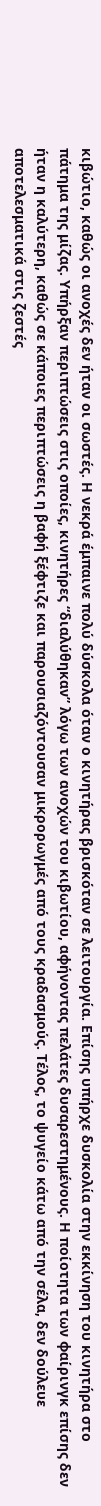κιβώτιο, καθώς οι ανοχές δεν ήταν οι σωστές. Η νεκρά έμπαινε πολύ δύσκολα όταν ο κινητήρας βρισκόταν σε λειτουργία. Επίσης υπήρχε δυσκολία στην εκκίνηση του κινητήρα στο πάτημα της μίζας. Υπήρξαν περιπτώσεις στις οποίες, κινητήρες “διαλύθηκαν” λόγω των ανοχών του κιβωτίου, αφήνοντας πελάτες δυσαρεστημένους. Η ποίοτητα των φαίρινγκ επίσης δεν ήταν η καλύτερη, καθώς σε κάποιες περιπτώσεις η βαφή ξέφτιζε και παρουσιαζόντουσαν μικρορωγμές από τους κραδασμούς. Τέλος, το ψυγείο κάτω από την σέλα, δεν δούλευε αποτελεσματικά στις ζεστές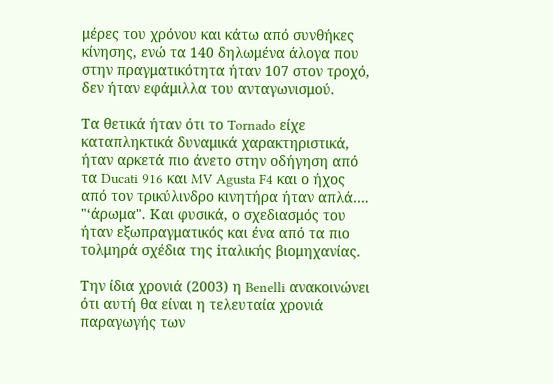μέρες του χρόνου και κάτω από συνθήκες κίνησης, ενώ τα 140 δηλωμένα άλογα που στην πραγματικότητα ήταν 107 στον τροχό, δεν ήταν εφάμιλλα του ανταγωνισμού.

Τα θετικά ήταν ότι το Tornado είχε καταπληκτικά δυναμικά χαρακτηριστικά, ήταν αρκετά πιο άνετο στην οδήγηση από τα Ducati 916 και MV Agusta F4 και ο ήχος από τον τρικύλινδρο κινητήρα ήταν απλά…. "‘άρωμα". Και φυσικά, ο σχεδιασμός του ήταν εξωπραγματικός και ένα από τα πιο τολμηρά σχέδια της iταλικής βιομηχανίας.

Την ίδια χρονιά (2003) η Benelli ανακοινώνει ότι αυτή θα είναι η τελευταία χρονιά παραγωγής των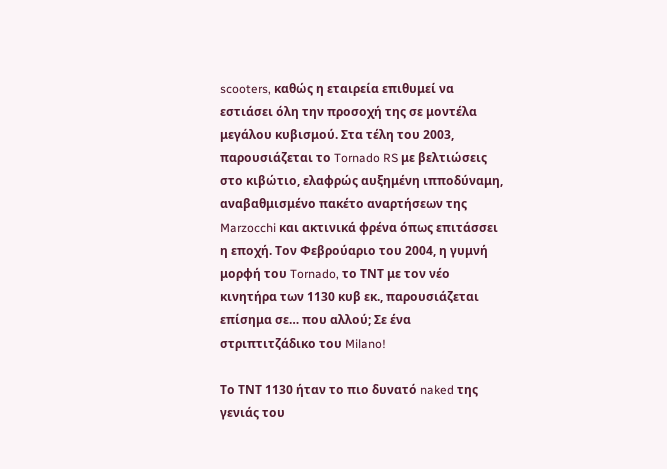scooters, καθώς η εταιρεία επιθυμεί να εστιάσει όλη την προσοχή της σε μοντέλα μεγάλου κυβισμού. Στα τέλη του 2003, παρουσιάζεται το Tornado RS με βελτιώσεις στο κιβώτιο, ελαφρώς αυξημένη ιπποδύναμη, αναβαθμισμένο πακέτο αναρτήσεων της Marzocchi και ακτινικά φρένα όπως επιτάσσει η εποχή. Τον Φεβρούαριο του 2004, η γυμνή μορφή του Tornado, το ΤΝΤ με τον νέο κινητήρα των 1130 κυβ εκ., παρουσιάζεται επίσημα σε… που αλλού; Σε ένα στριπτιτζάδικο του Milano!

Το ΤΝΤ 1130 ήταν το πιο δυνατό naked της γενιάς του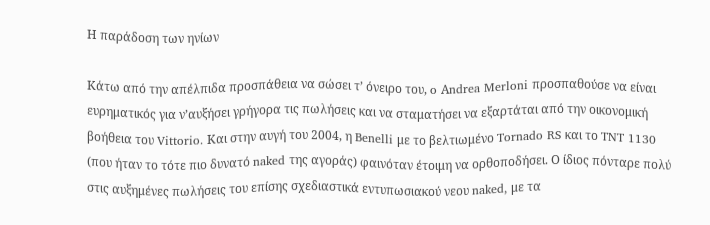Η παράδοση των ηνίων

Κάτω από την απέλπιδα προσπάθεια να σώσει τ’ όνειρο του, o Αndrea Merloni προσπαθούσε να είναι ευρηματικός για ν’αυξήσει γρήγορα τις πωλήσεις και να σταματήσει να εξαρτάται από την οικονομική βοήθεια του Vittorio. Και στην αυγή του 2004, η Benelli με το βελτιωμένο Tornado RS και το TNT 1130 (που ήταν το τότε πιο δυνατό naked της αγοράς) φαινόταν έτοιμη να ορθοποδήσει. Ο ίδιος πόνταρε πολύ στις αυξημένες πωλήσεις του επίσης σχεδιαστικά εντυπωσιακού νεου naked, με τα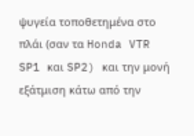ψυγεία τοποθετημένα στο πλάι (σαν τα Honda VTR SP1 και SP2) και την μονή εξάτμιση κάτω από την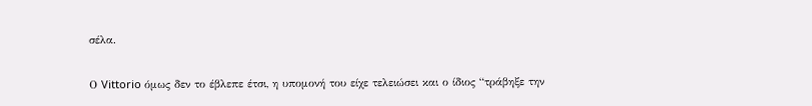σέλα.

Ο Vittorio όμως δεν το έβλεπε έτσι, η υπομονή του είχε τελειώσει και ο ίδιος “τράβηξε την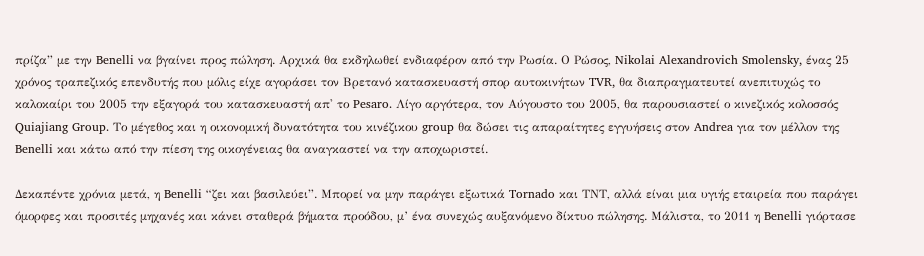πρίζα” με την Benelli να βγαίνει προς πώληση. Αρχικά θα εκδηλωθεί ενδιαφέρον από την Ρωσία. Ο Ρώσος, Nikolai Alexandrovich Smolensky, ένας 25 χρόνος τραπεζικός επενδυτής που μόλις είχε αγοράσει τον Βρετανό κατασκευαστή σπορ αυτοκινήτων TVR, θα διαπραγματευτεί ανεπιτυχώς το καλοκαίρι του 2005 την εξαγορά του κατασκευαστή απ' το Pesaro. Λίγο αργότερα, τον Αύγουστο του 2005, θα παρουσιαστεί ο κινεζικός κολοσσός Quiajiang Group. Το μέγεθος και η οικονομική δυνατότητα του κινέζικου group θα δώσει τις απαραίτητες εγγυήσεις στον Andrea για τον μέλλον της Benelli και κάτω από την πίεση της οικογένειας θα αναγκαστεί να την αποχωριστεί.

Δεκαπέντε χρόνια μετά, η Benelli “ζει και βασιλεύει”. Μπορεί να μην παράγει εξωτικά Tornado και ΤΝΤ, αλλά είναι μια υγιής εταιρεία που παράγει όμορφες και προσιτές μηχανές και κάνει σταθερά βήματα προόδου, μ’ ένα συνεχώς αυξανόμενο δίκτυο πώλησης. Mάλιστα, το 2011 η Benelli γιόρτασε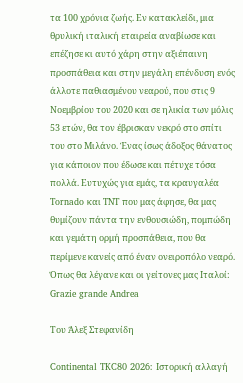τα 100 χρόνια ζωής. Εν κατακλείδι, μια θρυλική ιταλική εταιρεία αναβίωσε και επέζησε κι αυτό χάρη στην αξιέπαινη προσπάθεια και στην μεγάλη επένδυση ενός άλλοτε παθιασμένου νεαρού, που στις 9 Νοεμβρίου του 2020 και σε ηλικία των μόλις 53 ετών, θα τον έβρισκαν νεκρό στο σπίτι του στο Μιλάνο. Ένας ίσως άδοξος θάνατος για κάποιον που έδωσε και πέτυχε τόσα πολλά. Ευτυχώς για εμάς, τα κραυγαλέα Tornado και TNT που μας άφησε, θα μας θυμίζουν πάντα την ενθουσιώδη, πομπώδη και γεμάτη ορμή προσπάθεια, που θα περίμενε κανείς από έναν ονειροπόλο νεαρό. Όπως θα λέγανε και οι γείτονες μας Ιταλοί: Grazie grande Andrea

Του Άλεξ Στεφανίδη

Continental TKC80 2026: Ιστορική αλλαγή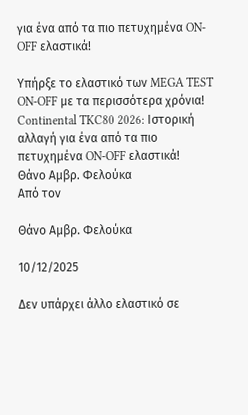για ένα από τα πιο πετυχημένα ON-OFF ελαστικά!

Υπήρξε το ελαστικό των MEGA TEST ON-OFF με τα περισσότερα χρόνια!
Continental TKC80 2026: Ιστορική αλλαγή για ένα από τα πιο πετυχημένα ON-OFF ελαστικά!
Θάνο Αμβρ. Φελούκα
Από τον

Θάνο Αμβρ. Φελούκα

10/12/2025

Δεν υπάρχει άλλο ελαστικό σε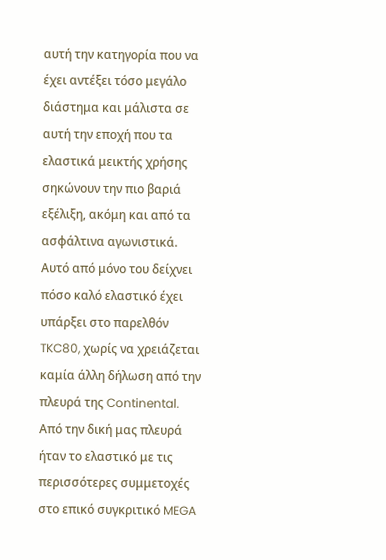αυτή την κατηγορία που να έχει αντέξει τόσο μεγάλο διάστημα και μάλιστα σε αυτή την εποχή που τα ελαστικά μεικτής χρήσης σηκώνουν την πιο βαριά εξέλιξη, ακόμη και από τα ασφάλτινα αγωνιστικά. Αυτό από μόνο του δείχνει πόσο καλό ελαστικό έχει υπάρξει στο παρελθόν TKC80, χωρίς να χρειάζεται καμία άλλη δήλωση από την πλευρά της Continental. Από την δική μας πλευρά ήταν το ελαστικό με τις περισσότερες συμμετοχές στο επικό συγκριτικό MEGA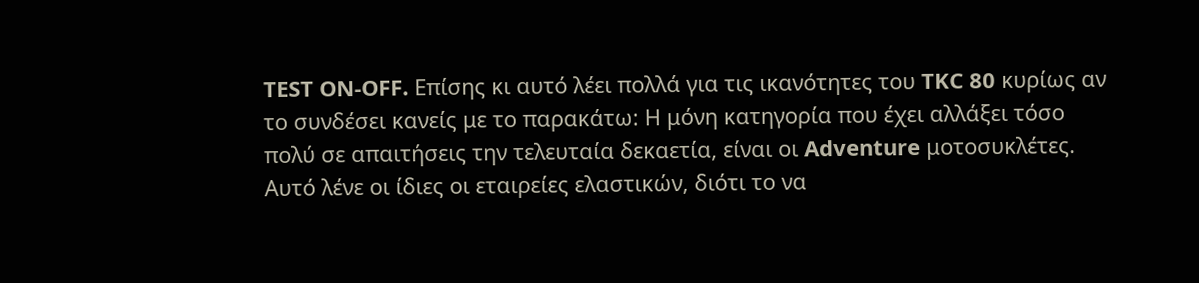TEST ON-OFF. Επίσης κι αυτό λέει πολλά για τις ικανότητες του TKC 80 κυρίως αν το συνδέσει κανείς με το παρακάτω: Η μόνη κατηγορία που έχει αλλάξει τόσο πολύ σε απαιτήσεις την τελευταία δεκαετία, είναι οι Adventure μοτοσυκλέτες. Αυτό λένε οι ίδιες οι εταιρείες ελαστικών, διότι το να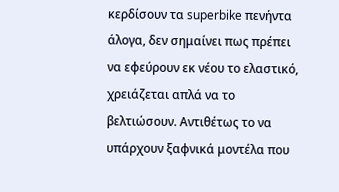κερδίσουν τα superbike πενήντα άλογα, δεν σημαίνει πως πρέπει να εφεύρουν εκ νέου το ελαστικό, χρειάζεται απλά να το βελτιώσουν. Αντιθέτως το να υπάρχουν ξαφνικά μοντέλα που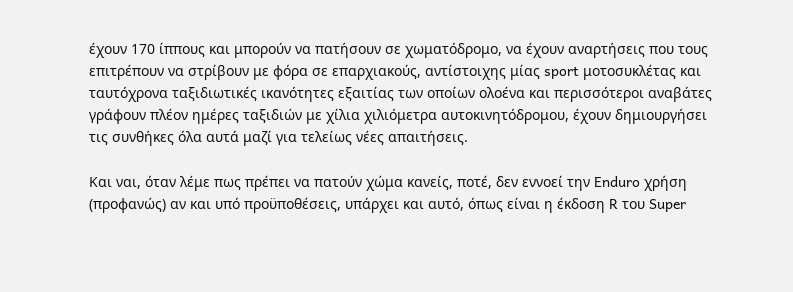έχουν 170 ίππους και μπορούν να πατήσουν σε χωματόδρομο, να έχουν αναρτήσεις που τους επιτρέπουν να στρίβουν με φόρα σε επαρχιακούς, αντίστοιχης μίας sport μοτοσυκλέτας και ταυτόχρονα ταξιδιωτικές ικανότητες εξαιτίας των οποίων ολοένα και περισσότεροι αναβάτες γράφουν πλέον ημέρες ταξιδιών με χίλια χιλιόμετρα αυτοκινητόδρομου, έχουν δημιουργήσει τις συνθήκες όλα αυτά μαζί για τελείως νέες απαιτήσεις.

Και ναι, όταν λέμε πως πρέπει να πατούν χώμα κανείς, ποτέ, δεν εννοεί την Enduro χρήση (προφανώς) αν και υπό προϋποθέσεις, υπάρχει και αυτό, όπως είναι η έκδοση R του Super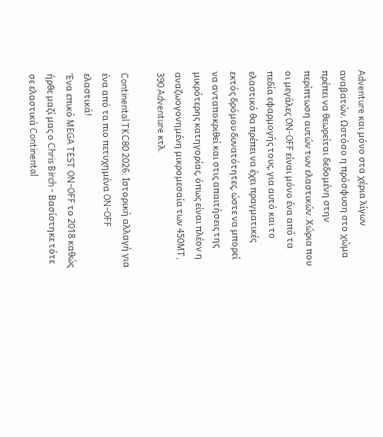Adventure και μόνο στα χέρια λίγων αναβατών. Ωστόσο η πρόσφυση στο χώμα πρέπει να θεωρείται δεδομένη στην περίπτωση αυτών των ελαστικών. Χώρια που οι μεγάλες ON-OFF είναι μόνο ένα από τα πεδία εφαρμογής τους, για αυτό και το ελαστικό θα πρέπει να έχει πραγματικές εκτός δρόμου δυνατότητες, ώστε να μπορεί να ανταποκριθεί και στις απαιτήσεις της μικρότερης κατηγορίας, όπως είναι πλέον η αναζωογονημένη μικρομεσαία των 450MT, 390 Adventure κτλ.

Continental TKC80 2026: Ιστορική αλλαγή για ένα από τα πιο πετυχημένα ON-OFF ελαστικά!
Ένα επικό MEGA TEST ON-OFF το 2018 καθώς ήρθε μαζί μας ο Chris Birch - Βασίστηκε τότε σε ελαστικά Continental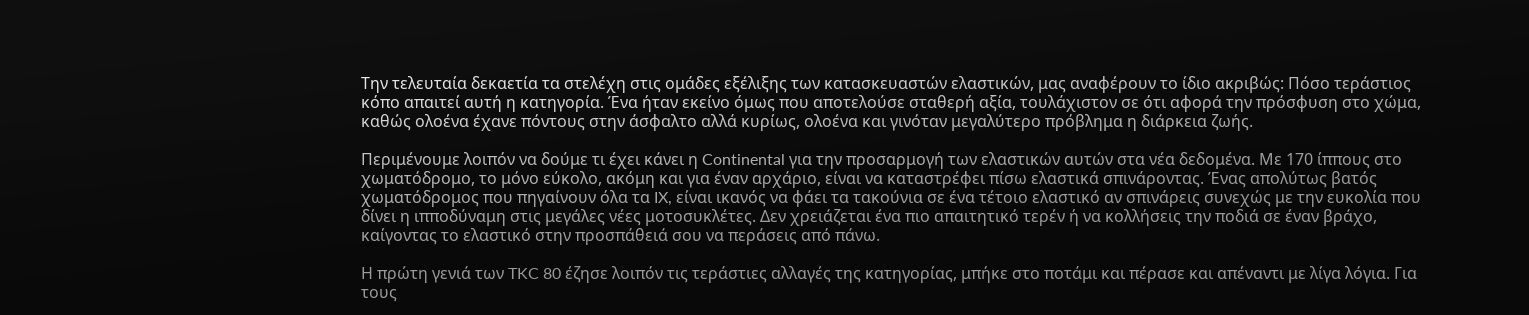Την τελευταία δεκαετία τα στελέχη στις ομάδες εξέλιξης των κατασκευαστών ελαστικών, μας αναφέρουν το ίδιο ακριβώς: Πόσο τεράστιος κόπο απαιτεί αυτή η κατηγορία. Ένα ήταν εκείνο όμως που αποτελούσε σταθερή αξία, τουλάχιστον σε ότι αφορά την πρόσφυση στο χώμα, καθώς ολοένα έχανε πόντους στην άσφαλτο αλλά κυρίως, ολοένα και γινόταν μεγαλύτερο πρόβλημα η διάρκεια ζωής.

Περιμένουμε λοιπόν να δούμε τι έχει κάνει η Continental για την προσαρμογή των ελαστικών αυτών στα νέα δεδομένα. Με 170 ίππους στο χωματόδρομο, το μόνο εύκολο, ακόμη και για έναν αρχάριο, είναι να καταστρέφει πίσω ελαστικά σπινάροντας. Ένας απολύτως βατός χωματόδρομος που πηγαίνουν όλα τα IX, είναι ικανός να φάει τα τακούνια σε ένα τέτοιο ελαστικό αν σπινάρεις συνεχώς με την ευκολία που δίνει η ιπποδύναμη στις μεγάλες νέες μοτοσυκλέτες. Δεν χρειάζεται ένα πιο απαιτητικό τερέν ή να κολλήσεις την ποδιά σε έναν βράχο, καίγοντας το ελαστικό στην προσπάθειά σου να περάσεις από πάνω.

Η πρώτη γενιά των TKC 80 έζησε λοιπόν τις τεράστιες αλλαγές της κατηγορίας, μπήκε στο ποτάμι και πέρασε και απέναντι με λίγα λόγια. Για τους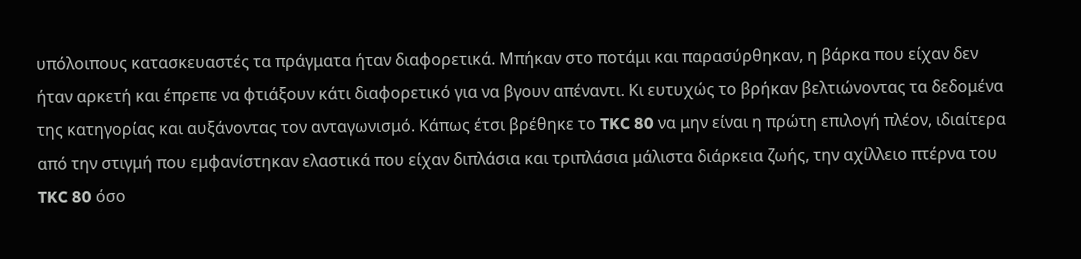υπόλοιπους κατασκευαστές τα πράγματα ήταν διαφορετικά. Μπήκαν στο ποτάμι και παρασύρθηκαν, η βάρκα που είχαν δεν ήταν αρκετή και έπρεπε να φτιάξουν κάτι διαφορετικό για να βγουν απέναντι. Κι ευτυχώς το βρήκαν βελτιώνοντας τα δεδομένα της κατηγορίας και αυξάνοντας τον ανταγωνισμό. Κάπως έτσι βρέθηκε το TKC 80 να μην είναι η πρώτη επιλογή πλέον, ιδιαίτερα από την στιγμή που εμφανίστηκαν ελαστικά που είχαν διπλάσια και τριπλάσια μάλιστα διάρκεια ζωής, την αχίλλειο πτέρνα του TKC 80 όσο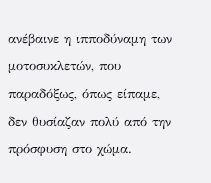ανέβαινε η ιπποδύναμη των μοτοσυκλετών, που παραδόξως, όπως είπαμε, δεν θυσίαζαν πολύ από την πρόσφυση στο χώμα.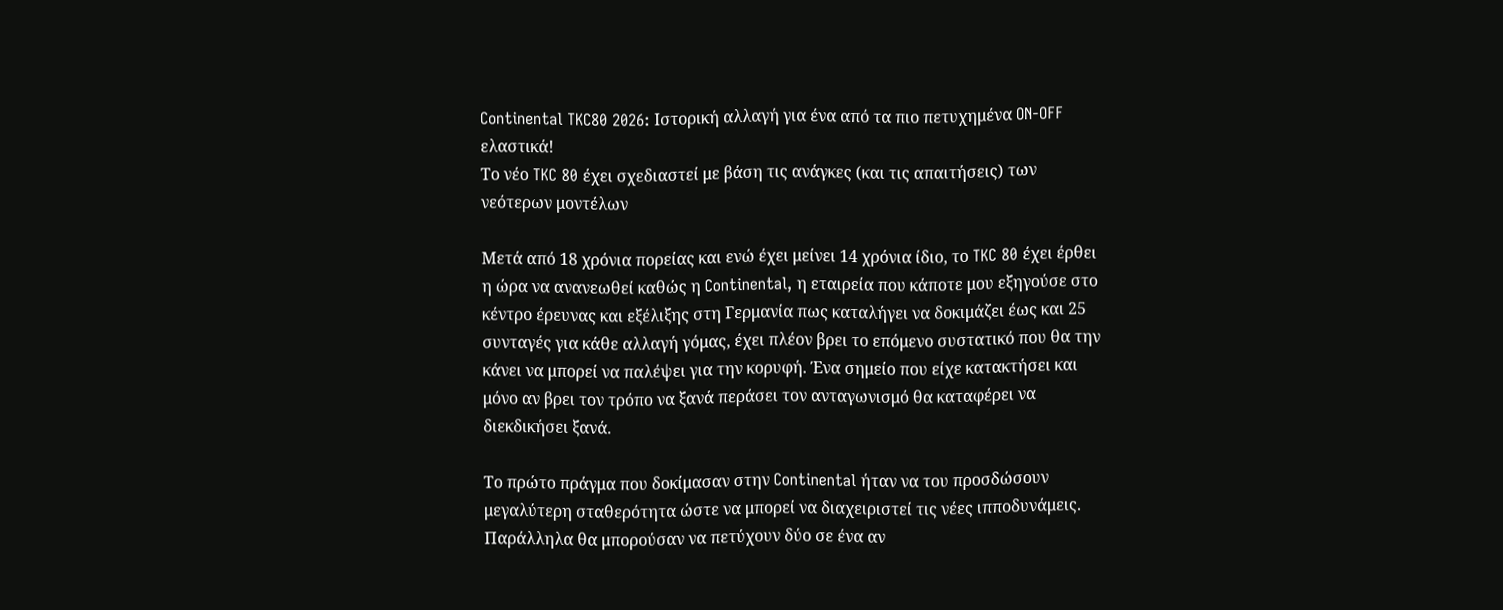Continental TKC80 2026: Ιστορική αλλαγή για ένα από τα πιο πετυχημένα ON-OFF ελαστικά!
Το νέο TKC 80 έχει σχεδιαστεί με βάση τις ανάγκες (και τις απαιτήσεις) των νεότερων μοντέλων

Μετά από 18 χρόνια πορείας και ενώ έχει μείνει 14 χρόνια ίδιο, το TKC 80 έχει έρθει η ώρα να ανανεωθεί καθώς η Continental, η εταιρεία που κάποτε μου εξηγούσε στο κέντρο έρευνας και εξέλιξης στη Γερμανία πως καταλήγει να δοκιμάζει έως και 25 συνταγές για κάθε αλλαγή γόμας, έχει πλέον βρει το επόμενο συστατικό που θα την κάνει να μπορεί να παλέψει για την κορυφή. Ένα σημείο που είχε κατακτήσει και μόνο αν βρει τον τρόπο να ξανά περάσει τον ανταγωνισμό θα καταφέρει να διεκδικήσει ξανά.

Το πρώτο πράγμα που δοκίμασαν στην Continental ήταν να του προσδώσουν μεγαλύτερη σταθερότητα ώστε να μπορεί να διαχειριστεί τις νέες ιπποδυνάμεις. Παράλληλα θα μπορούσαν να πετύχουν δύο σε ένα αν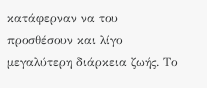κατάφερναν να του προσθέσουν και λίγο μεγαλύτερη διάρκεια ζωής. Το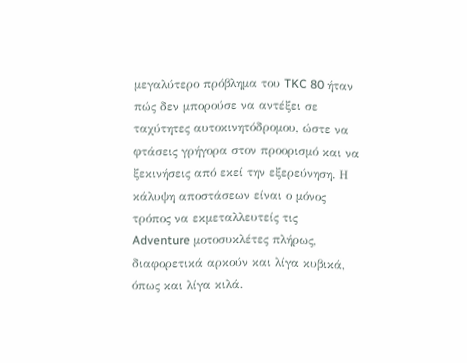μεγαλύτερο πρόβλημα του TKC 80 ήταν πώς δεν μπορούσε να αντέξει σε ταχύτητες αυτοκινητόδρομου, ώστε να φτάσεις γρήγορα στον προορισμό και να ξεκινήσεις από εκεί την εξερεύνηση. Η κάλυψη αποστάσεων είναι ο μόνος τρόπος να εκμεταλλευτείς τις Adventure μοτοσυκλέτες πλήρως, διαφορετικά αρκούν και λίγα κυβικά, όπως και λίγα κιλά.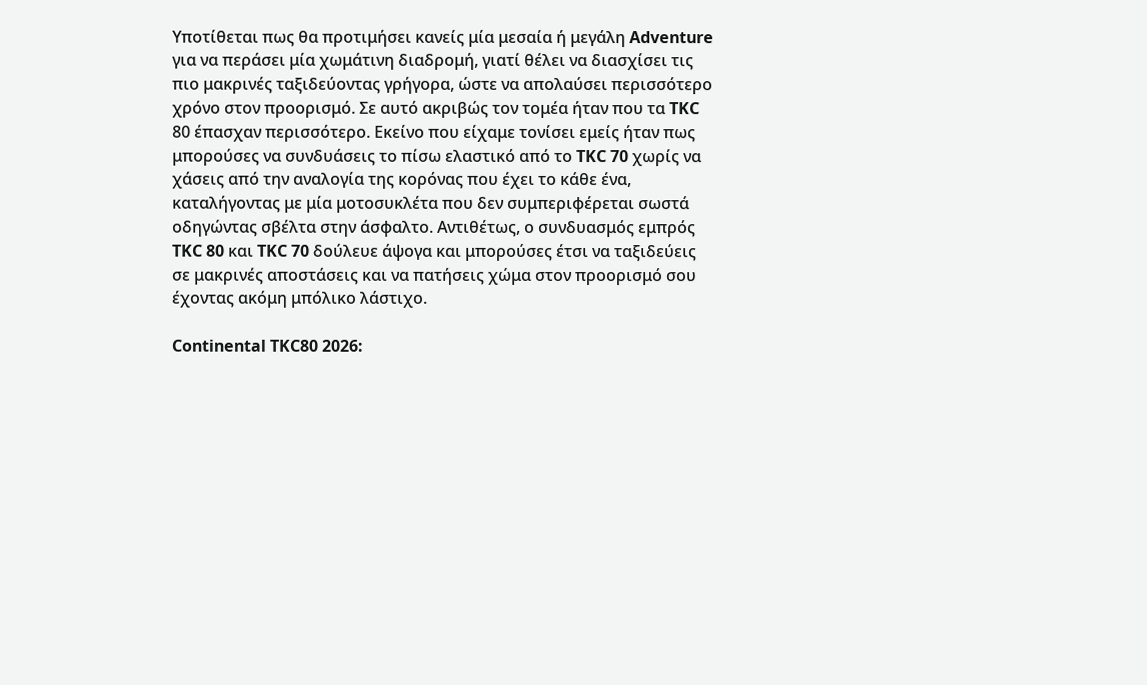Υποτίθεται πως θα προτιμήσει κανείς μία μεσαία ή μεγάλη Adventure για να περάσει μία χωμάτινη διαδρομή, γιατί θέλει να διασχίσει τις πιο μακρινές ταξιδεύοντας γρήγορα, ώστε να απολαύσει περισσότερο χρόνο στον προορισμό. Σε αυτό ακριβώς τον τομέα ήταν που τα TKC 80 έπασχαν περισσότερο. Εκείνο που είχαμε τονίσει εμείς ήταν πως μπορούσες να συνδυάσεις το πίσω ελαστικό από το TKC 70 χωρίς να χάσεις από την αναλογία της κορόνας που έχει το κάθε ένα, καταλήγοντας με μία μοτοσυκλέτα που δεν συμπεριφέρεται σωστά οδηγώντας σβέλτα στην άσφαλτο. Αντιθέτως, ο συνδυασμός εμπρός TKC 80 και TKC 70 δούλευε άψογα και μπορούσες έτσι να ταξιδεύεις σε μακρινές αποστάσεις και να πατήσεις χώμα στον προορισμό σου έχοντας ακόμη μπόλικο λάστιχο.

Continental TKC80 2026: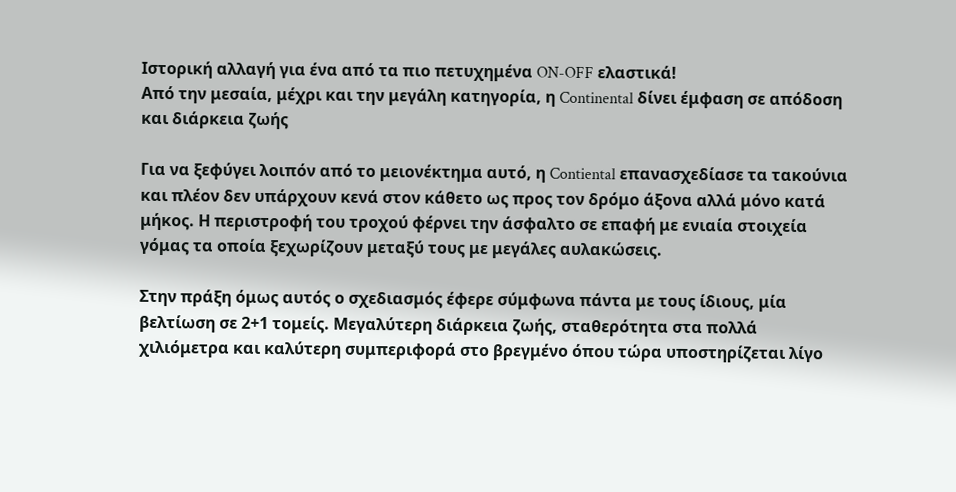Ιστορική αλλαγή για ένα από τα πιο πετυχημένα ON-OFF ελαστικά!
Από την μεσαία, μέχρι και την μεγάλη κατηγορία, η Continental δίνει έμφαση σε απόδοση και διάρκεια ζωής

Για να ξεφύγει λοιπόν από το μειονέκτημα αυτό, η Contiental επανασχεδίασε τα τακούνια και πλέον δεν υπάρχουν κενά στον κάθετο ως προς τον δρόμο άξονα αλλά μόνο κατά μήκος. Η περιστροφή του τροχού φέρνει την άσφαλτο σε επαφή με ενιαία στοιχεία γόμας τα οποία ξεχωρίζουν μεταξύ τους με μεγάλες αυλακώσεις.

Στην πράξη όμως αυτός ο σχεδιασμός έφερε σύμφωνα πάντα με τους ίδιους, μία βελτίωση σε 2+1 τομείς. Μεγαλύτερη διάρκεια ζωής, σταθερότητα στα πολλά χιλιόμετρα και καλύτερη συμπεριφορά στο βρεγμένο όπου τώρα υποστηρίζεται λίγο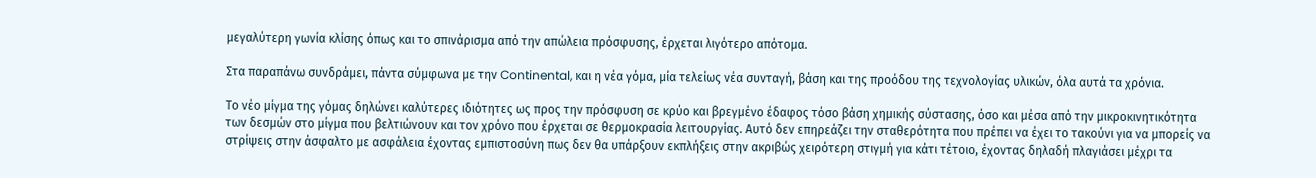μεγαλύτερη γωνία κλίσης όπως και το σπινάρισμα από την απώλεια πρόσφυσης, έρχεται λιγότερο απότομα.

Στα παραπάνω συνδράμει, πάντα σύμφωνα με την Continental, και η νέα γόμα, μία τελείως νέα συνταγή, βάση και της προόδου της τεχνολογίας υλικών, όλα αυτά τα χρόνια.

Το νέο μίγμα της γόμας δηλώνει καλύτερες ιδιότητες ως προς την πρόσφυση σε κρύο και βρεγμένο έδαφος τόσο βάση χημικής σύστασης, όσο και μέσα από την μικροκινητικότητα των δεσμών στο μίγμα που βελτιώνουν και τον χρόνο που έρχεται σε θερμοκρασία λειτουργίας. Αυτό δεν επηρεάζει την σταθερότητα που πρέπει να έχει το τακούνι για να μπορείς να στρίψεις στην άσφαλτο με ασφάλεια έχοντας εμπιστοσύνη πως δεν θα υπάρξουν εκπλήξεις στην ακριβώς χειρότερη στιγμή για κάτι τέτοιο, έχοντας δηλαδή πλαγιάσει μέχρι τα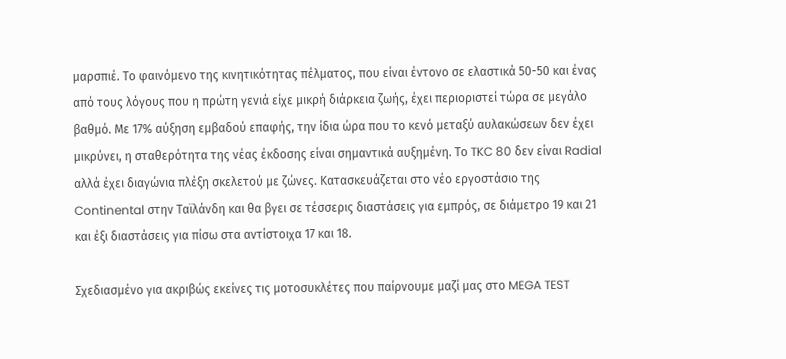μαρσπιέ. Το φαινόμενο της κινητικότητας πέλματος, που είναι έντονο σε ελαστικά 50-50 και ένας από τους λόγους που η πρώτη γενιά είχε μικρή διάρκεια ζωής, έχει περιοριστεί τώρα σε μεγάλο βαθμό. Με 17% αύξηση εμβαδού επαφής, την ίδια ώρα που το κενό μεταξύ αυλακώσεων δεν έχει μικρύνει, η σταθερότητα της νέας έκδοσης είναι σημαντικά αυξημένη. Το TKC 80 δεν είναι Radial αλλά έχει διαγώνια πλέξη σκελετού με ζώνες. Κατασκευάζεται στο νέο εργοστάσιο της Continental στην Ταϊλάνδη και θα βγει σε τέσσερις διαστάσεις για εμπρός, σε διάμετρο 19 και 21 και έξι διαστάσεις για πίσω στα αντίστοιχα 17 και 18.

Σχεδιασμένο για ακριβώς εκείνες τις μοτοσυκλέτες που παίρνουμε μαζί μας στο MEGA TEST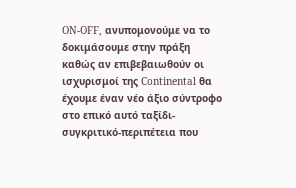ON-OFF, ανυπομονούμε να το δοκιμάσουμε στην πράξη καθώς αν επιβεβαιωθούν οι ισχυρισμοί της Continental θα έχουμε έναν νέο άξιο σύντροφο στο επικό αυτό ταξίδι-συγκριτικό-περιπέτεια που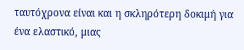ταυτόχρονα είναι και η σκληρότερη δοκιμή για ένα ελαστικό, μιας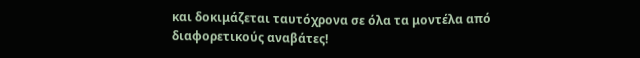και δοκιμάζεται ταυτόχρονα σε όλα τα μοντέλα από διαφορετικούς αναβάτες!